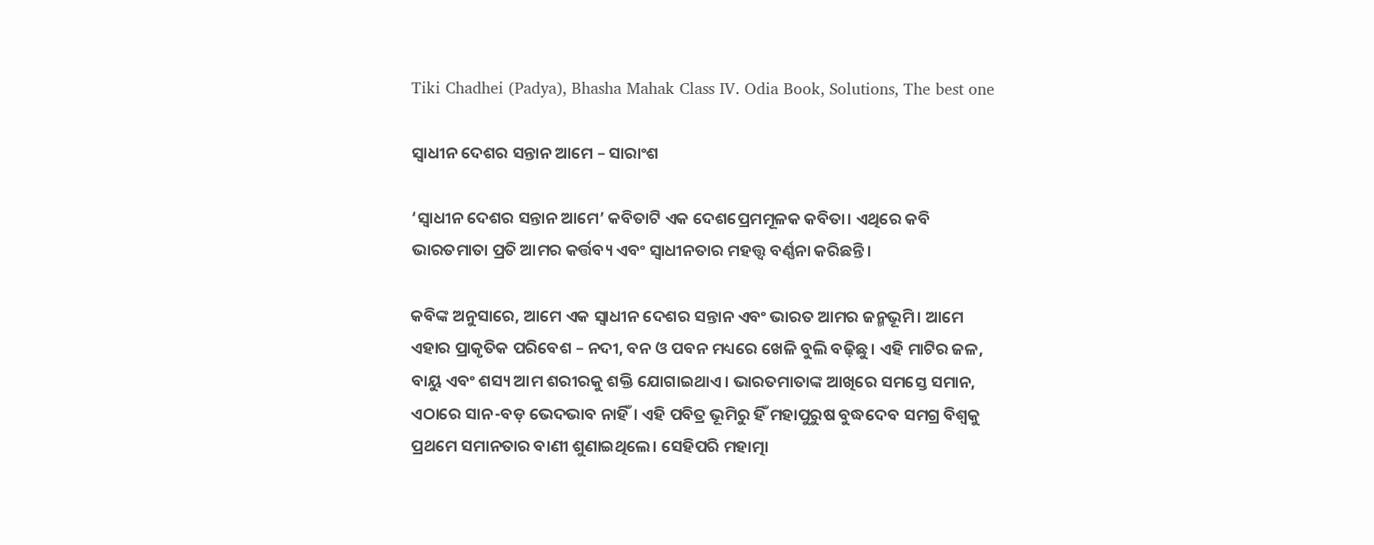Tiki Chadhei (Padya), Bhasha Mahak Class IV. Odia Book, Solutions, The best one

ସ୍ଵାଧୀନ ଦେଶର ସନ୍ତାନ ଆମେ – ସାରାଂଶ

‘ସ୍ଵାଧୀନ ଦେଶର ସନ୍ତାନ ଆମେ’ କବିତାଟି ଏକ ଦେଶପ୍ରେମମୂଳକ କବିତା। ଏଥିରେ କବି ଭାରତମାତା ପ୍ରତି ଆମର କର୍ତ୍ତବ୍ୟ ଏବଂ ସ୍ଵାଧୀନତାର ମହତ୍ତ୍ଵ ବର୍ଣ୍ଣନା କରିଛନ୍ତି।

କବିଙ୍କ ଅନୁସାରେ, ଆମେ ଏକ ସ୍ଵାଧୀନ ଦେଶର ସନ୍ତାନ ଏବଂ ଭାରତ ଆମର ଜନ୍ମଭୂମି। ଆମେ ଏହାର ପ୍ରାକୃତିକ ପରିବେଶ – ନଦୀ, ବନ ଓ ପବନ ମଧ୍ୟରେ ଖେଳି ବୁଲି ବଢ଼ିଛୁ। ଏହି ମାଟିର ଜଳ, ବାୟୁ ଏବଂ ଶସ୍ୟ ଆମ ଶରୀରକୁ ଶକ୍ତି ଯୋଗାଇଥାଏ। ଭାରତମାତାଙ୍କ ଆଖିରେ ସମସ୍ତେ ସମାନ, ଏଠାରେ ସାନ-ବଡ଼ ଭେଦଭାବ ନାହିଁ। ଏହି ପବିତ୍ର ଭୂମିରୁ ହିଁ ମହାପୁରୁଷ ବୁଦ୍ଧଦେବ ସମଗ୍ର ବିଶ୍ଵକୁ ପ୍ରଥମେ ସମାନତାର ବାଣୀ ଶୁଣାଇଥିଲେ। ସେହିପରି ମହାତ୍ମା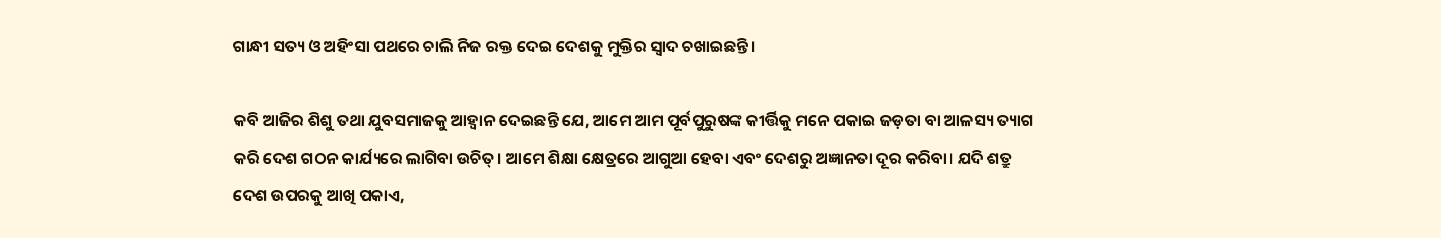ଗାନ୍ଧୀ ସତ୍ୟ ଓ ଅହିଂସା ପଥରେ ଚାଲି ନିଜ ରକ୍ତ ଦେଇ ଦେଶକୁ ମୁକ୍ତିର ସ୍ଵାଦ ଚଖାଇଛନ୍ତି।

କବି ଆଜିର ଶିଶୁ ତଥା ଯୁବସମାଜକୁ ଆହ୍ଵାନ ଦେଇଛନ୍ତି ଯେ, ଆମେ ଆମ ପୂର୍ବପୁରୁଷଙ୍କ କୀର୍ତ୍ତିକୁ ମନେ ପକାଇ ଜଡ଼ତା ବା ଆଳସ୍ୟ ତ୍ୟାଗ କରି ଦେଶ ଗଠନ କାର୍ଯ୍ୟରେ ଲାଗିବା ଉଚିତ୍। ଆମେ ଶିକ୍ଷା କ୍ଷେତ୍ରରେ ଆଗୁଆ ହେବା ଏବଂ ଦେଶରୁ ଅଜ୍ଞାନତା ଦୂର କରିବା। ଯଦି ଶତ୍ରୁ ଦେଶ ଉପରକୁ ଆଖି ପକାଏ,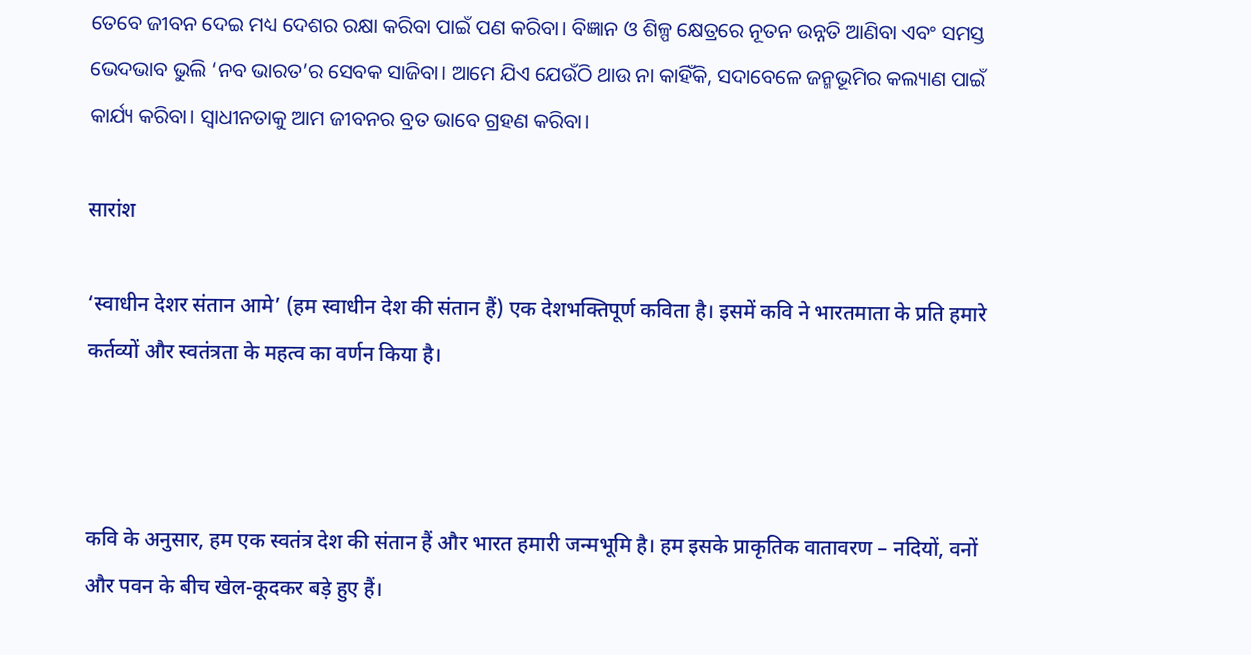ତେବେ ଜୀବନ ଦେଇ ମଧ୍ୟ ଦେଶର ରକ୍ଷା କରିବା ପାଇଁ ପଣ କରିବା। ବିଜ୍ଞାନ ଓ ଶିଳ୍ପ କ୍ଷେତ୍ରରେ ନୂତନ ଉନ୍ନତି ଆଣିବା ଏବଂ ସମସ୍ତ ଭେଦଭାବ ଭୁଲି ‘ନବ ଭାରତ’ର ସେବକ ସାଜିବା। ଆମେ ଯିଏ ଯେଉଁଠି ଥାଉ ନା କାହିଁକି, ସଦାବେଳେ ଜନ୍ମଭୂମିର କଲ୍ୟାଣ ପାଇଁ କାର୍ଯ୍ୟ କରିବା। ସ୍ଵାଧୀନତାକୁ ଆମ ଜୀବନର ବ୍ରତ ଭାବେ ଗ୍ରହଣ କରିବା।

सारांश

‘स्वाधीन देशर संतान आमे’ (हम स्वाधीन देश की संतान हैं) एक देशभक्तिपूर्ण कविता है। इसमें कवि ने भारतमाता के प्रति हमारे कर्तव्यों और स्वतंत्रता के महत्व का वर्णन किया है।



कवि के अनुसार, हम एक स्वतंत्र देश की संतान हैं और भारत हमारी जन्मभूमि है। हम इसके प्राकृतिक वातावरण – नदियों, वनों और पवन के बीच खेल-कूदकर बड़े हुए हैं।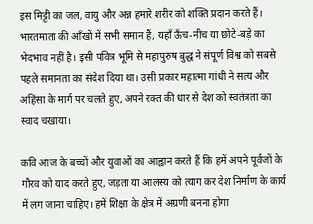इस मिट्टी का जल, वायु और अन्न हमारे शरीर को शक्ति प्रदान करते हैं। भारतमाता की आँखों में सभी समान हैं, यहाँ ऊँच-नीच या छोटे-बड़े का भेदभाव नहीं है। इसी पवित्र भूमि से महापुरुष बुद्ध ने संपूर्ण विश्व को सबसे पहले समानता का संदेश दिया था। उसी प्रकार महात्मा गांधी ने सत्य और अहिंसा के मार्ग पर चलते हुए, अपने रक्त की धार से देश को स्वतंत्रता का स्वाद चखाया।

कवि आज के बच्चों और युवाओं का आह्वान करते हैं कि हमें अपने पूर्वजों के गौरव को याद करते हुए, जड़ता या आलस्य को त्याग कर देश निर्माण के कार्य में लग जाना चाहिए। हमें शिक्षा के क्षेत्र में अग्रणी बनना होगा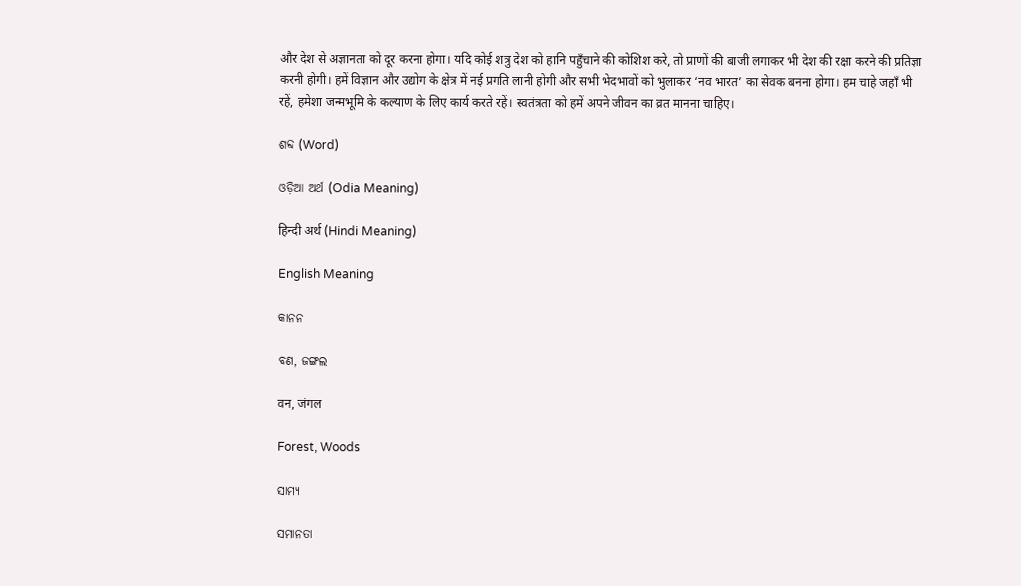और देश से अज्ञानता को दूर करना होगा। यदि कोई शत्रु देश को हानि पहुँचाने की कोशिश करे, तो प्राणों की बाजी लगाकर भी देश की रक्षा करने की प्रतिज्ञा करनी होगी। हमें विज्ञान और उद्योग के क्षेत्र में नई प्रगति लानी होगी और सभी भेदभावों को भुलाकर ‘नव भारत’ का सेवक बनना होगा। हम चाहे जहाँ भी रहें, हमेशा जन्मभूमि के कल्याण के लिए कार्य करते रहें। स्वतंत्रता को हमें अपने जीवन का व्रत मानना चाहिए।

ଶବ୍ଦ (Word)

ଓଡ଼ିଆ ଅର୍ଥ (Odia Meaning)

हिन्दी अर्थ (Hindi Meaning)

English Meaning

କାନନ

ବଣ, ଜଙ୍ଗଲ

वन, जंगल

Forest, Woods

ସାମ୍ୟ

ସମାନତା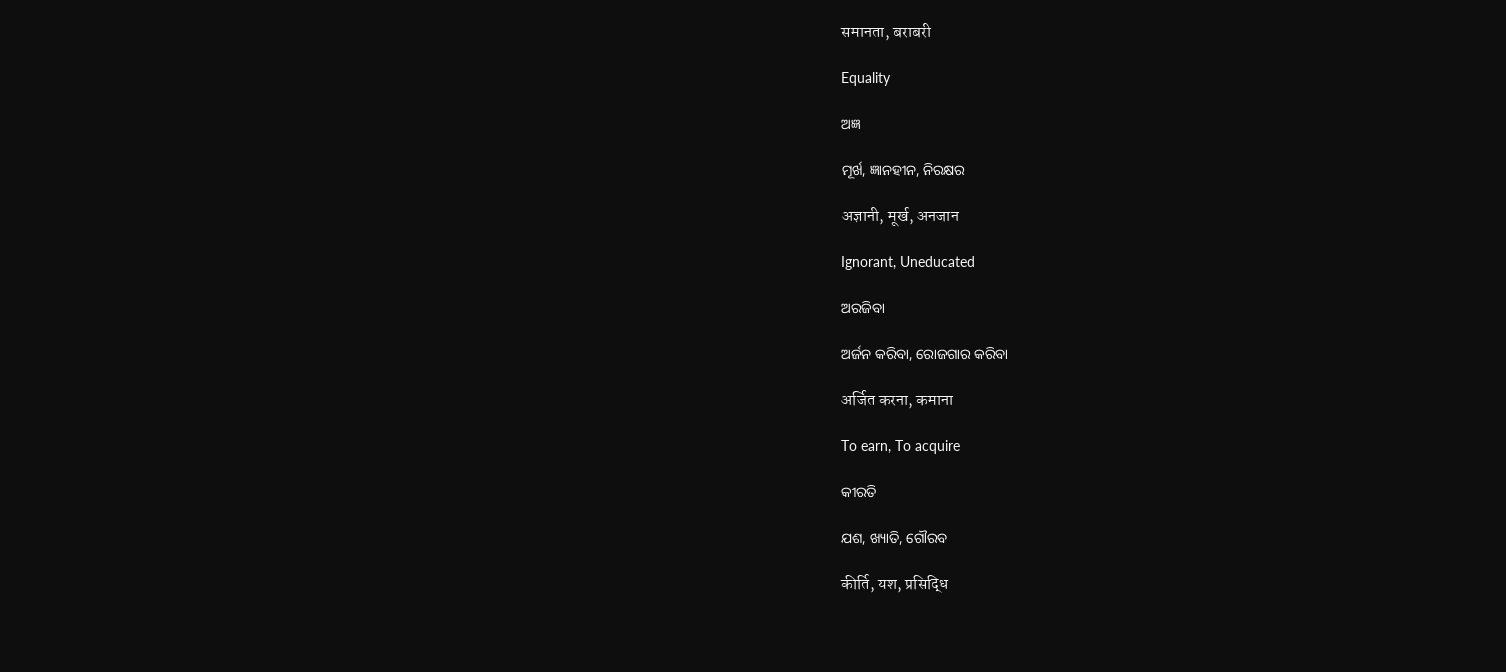समानता, बराबरी

Equality

ଅଜ୍ଞ

ମୂର୍ଖ, ଜ୍ଞାନହୀନ, ନିରକ୍ଷର

अज्ञानी, मूर्ख, अनजान

Ignorant, Uneducated

ଅରଜିବା

ଅର୍ଜନ କରିବା, ରୋଜଗାର କରିବା

अर्जित करना, कमाना

To earn, To acquire

କୀରତି

ଯଶ, ଖ୍ୟାତି, ଗୌରବ

कीर्ति, यश, प्रसिद्धि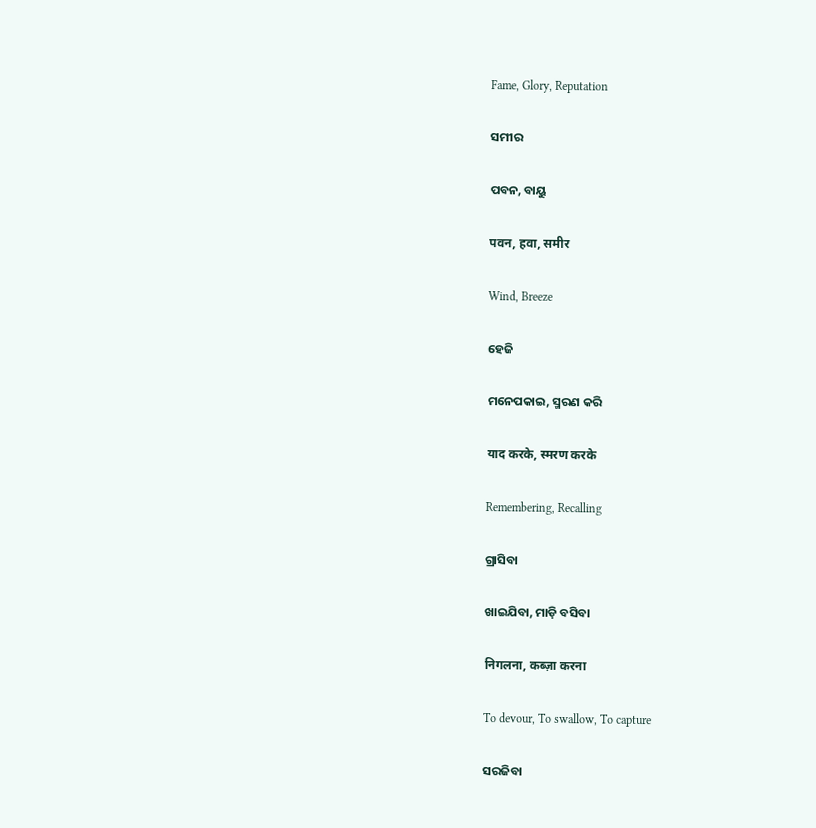Fame, Glory, Reputation

ସମୀର

ପବନ, ବାୟୁ

पवन, हवा, समीर

Wind, Breeze

ହେଜି

ମନେପକାଇ, ସ୍ମରଣ କରି

याद करके, स्मरण करके

Remembering, Recalling

ଗ୍ରାସିବା

ଖାଇଯିବା, ମାଡ଼ି ବସିବା

निगलना, कब्ज़ा करना

To devour, To swallow, To capture

ସରଜିବା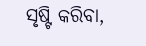ସୃଷ୍ଟି କରିବା,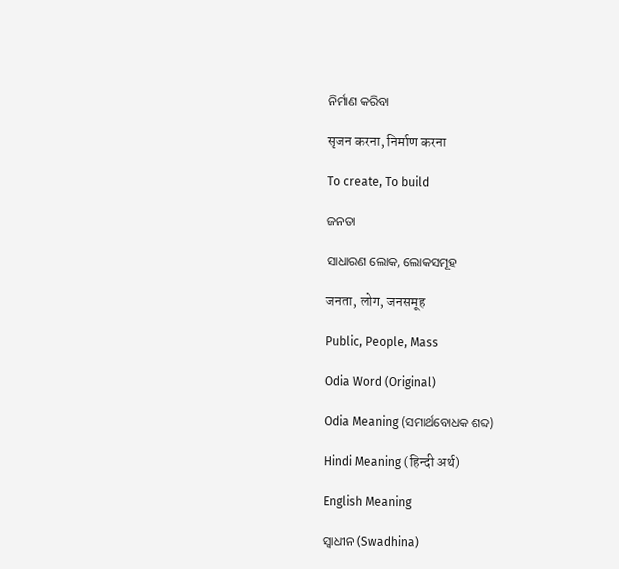ନିର୍ମାଣ କରିବା

सृजन करना, निर्माण करना

To create, To build

ଜନତା

ସାଧାରଣ ଲୋକ, ଲୋକସମୂହ

जनता, लोग, जनसमूह

Public, People, Mass

Odia Word (Original)

Odia Meaning (ସମାର୍ଥବୋଧକ ଶବ୍ଦ)

Hindi Meaning (हिन्दी अर्थ)

English Meaning

ସ୍ଵାଧୀନ (Swadhina)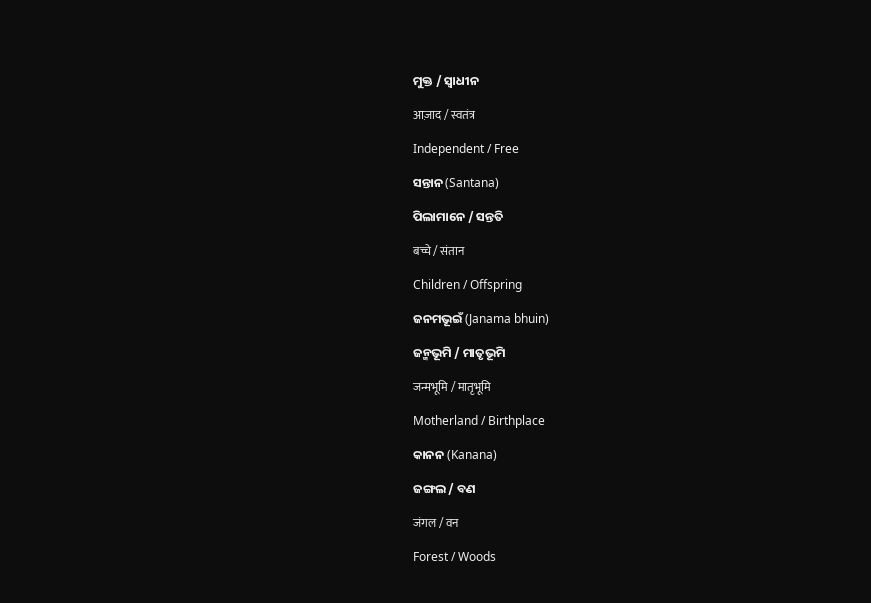ମୁକ୍ତ / ସ୍ଵାଧୀନ

आज़ाद / स्वतंत्र

Independent / Free

ସନ୍ତାନ (Santana)

ପିଲାମାନେ / ସନ୍ତତି

बच्चे / संतान

Children / Offspring

ଜନମଭୂଇଁ (Janama bhuin)

ଜନ୍ମଭୂମି / ମାତୃଭୂମି

जन्मभूमि / मातृभूमि

Motherland / Birthplace

କାନନ (Kanana)

ଜଙ୍ଗଲ / ବଣ

जंगल / वन

Forest / Woods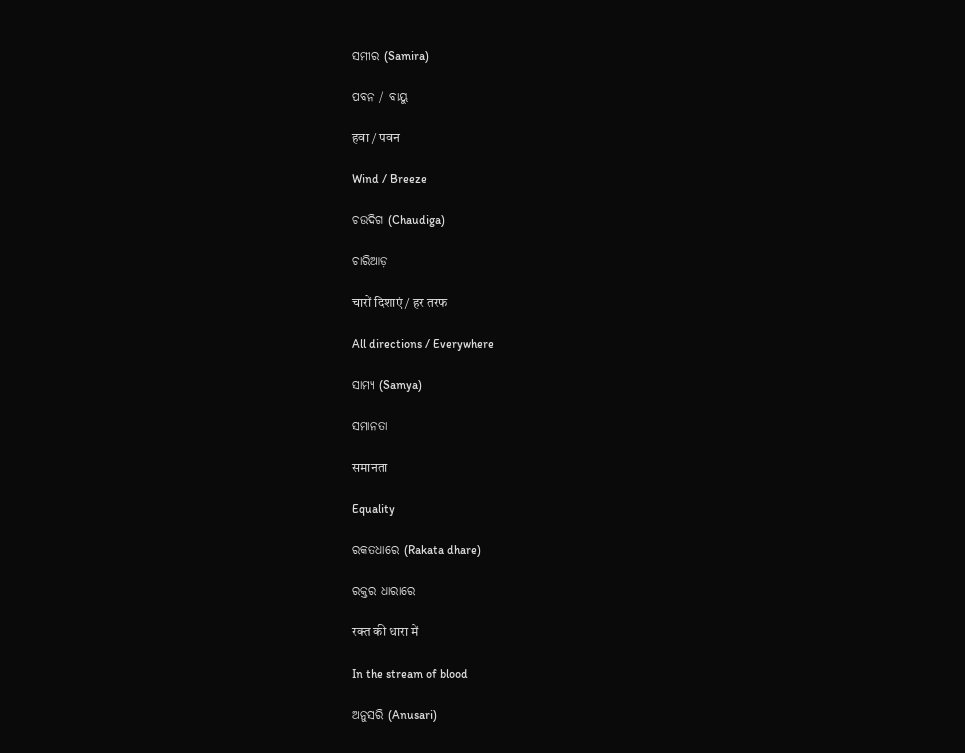ସମୀର (Samira)

ପବନ / ବାୟୁ

हवा / पवन

Wind / Breeze

ଚଉଦିଗ (Chaudiga)

ଚାରିଆଡ଼

चारों दिशाएं / हर तरफ

All directions / Everywhere

ସାମ୍ୟ (Samya)

ସମାନତା

समानता

Equality

ରକତଧାରେ (Rakata dhare)

ରକ୍ତର ଧାରାରେ

रक्त की धारा में

In the stream of blood

ଅନୁସରି (Anusari)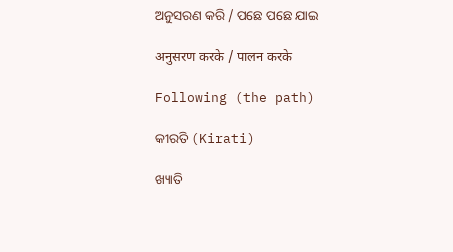ଅନୁସରଣ କରି / ପଛେ ପଛେ ଯାଇ

अनुसरण करके / पालन करके

Following (the path)

କୀରତି (Kirati)

ଖ୍ୟାତି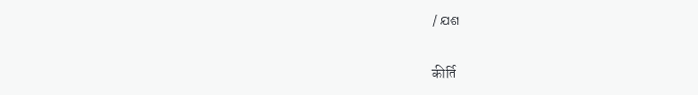/ ଯଶ

कीर्ति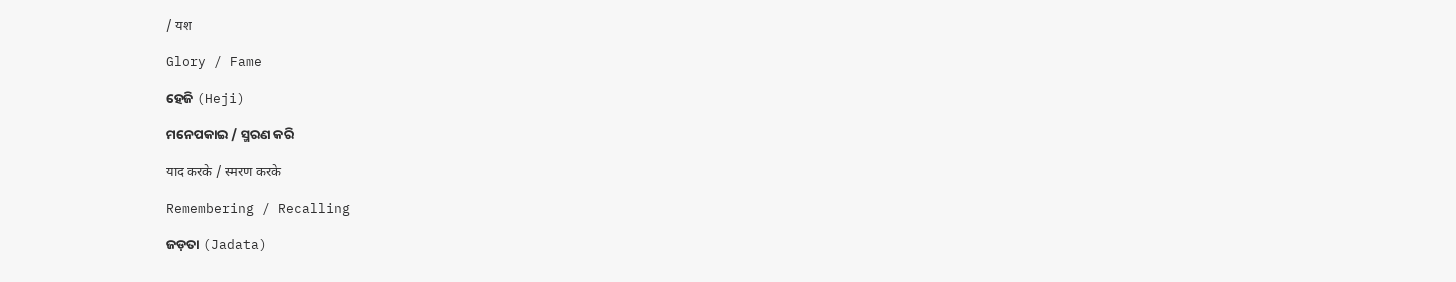/ यश

Glory / Fame

ହେଜି (Heji)

ମନେପକାଇ / ସ୍ମରଣ କରି

याद करके / स्मरण करके

Remembering / Recalling

ଜଡ଼ତା (Jadata)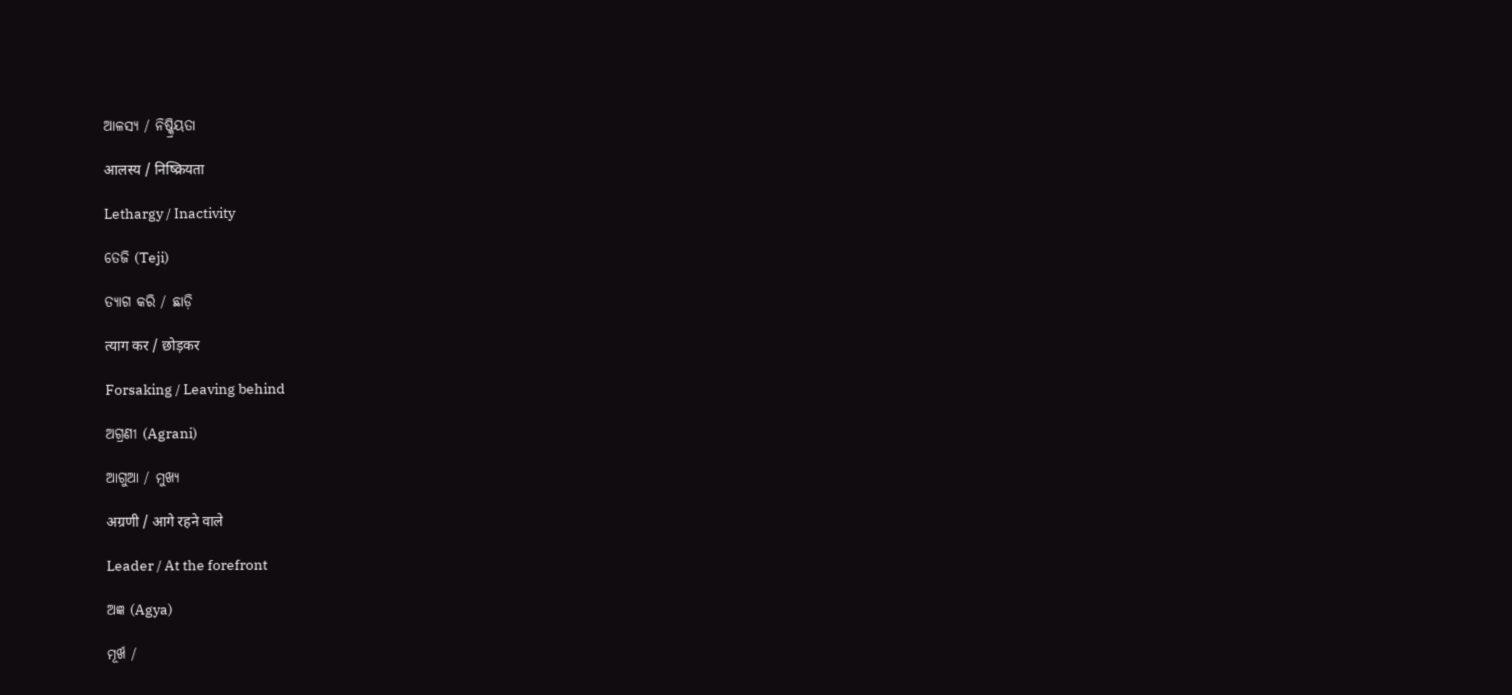ଆଳସ୍ୟ / ନିଷ୍କ୍ରିୟତା

आलस्य / निष्क्रियता

Lethargy / Inactivity

ତେଜି (Teji)

ତ୍ୟାଗ କରି / ଛାଡ଼ି

त्याग कर / छोड़कर

Forsaking / Leaving behind

ଅଗ୍ରଣୀ (Agrani)

ଆଗୁଆ / ମୁଖ୍ୟ

अग्रणी / आगे रहने वाले

Leader / At the forefront

ଅଜ୍ଞ (Agya)

ମୂର୍ଖ /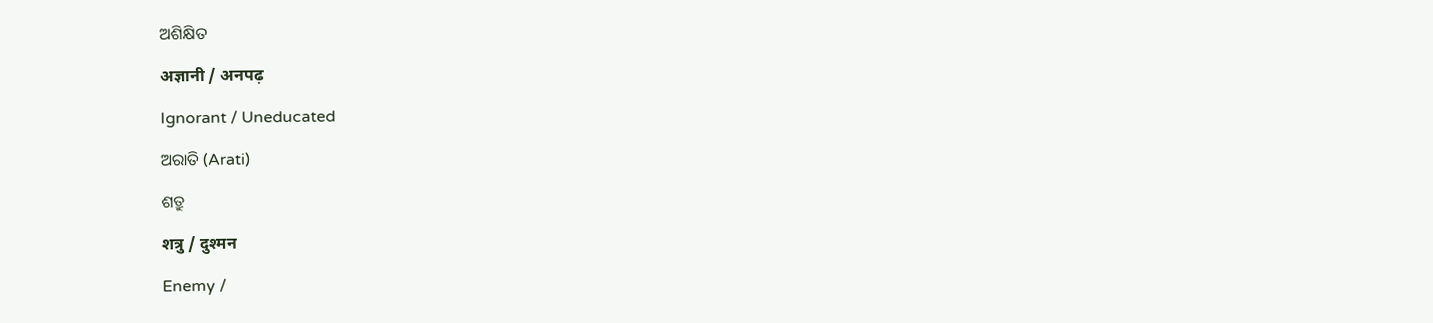ଅଶିକ୍ଷିତ

अज्ञानी / अनपढ़

Ignorant / Uneducated

ଅରାତି (Arati)

ଶତ୍ରୁ

शत्रु / दुश्मन

Enemy /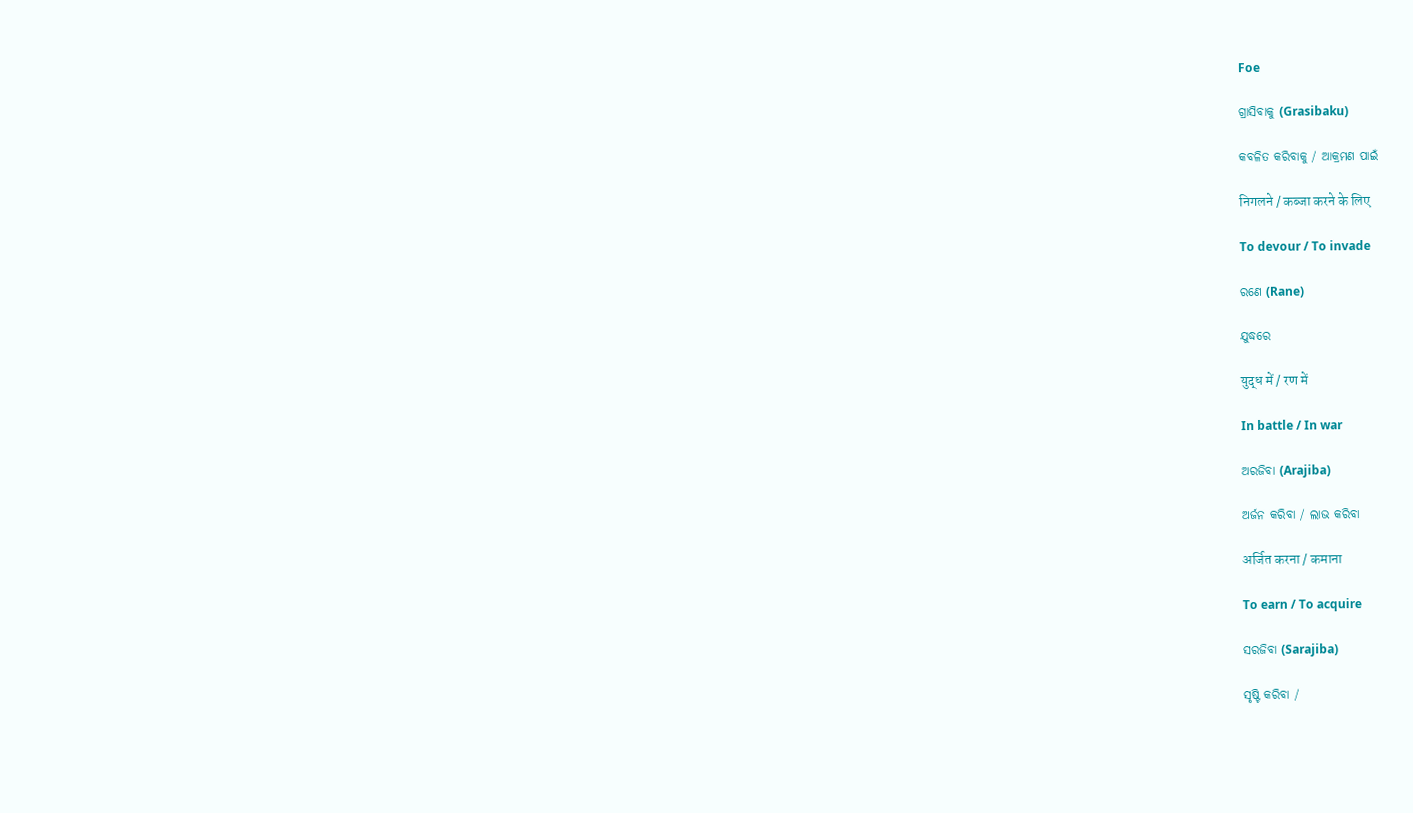Foe

ଗ୍ରାସିବାକୁ (Grasibaku)

କବଳିତ କରିବାକୁ / ଆକ୍ରମଣ ପାଇଁ

निगलने / कब्जा करने के लिए

To devour / To invade

ରଣେ (Rane)

ଯୁଦ୍ଧରେ

युद्ध में / रण में

In battle / In war

ଅରଜିବା (Arajiba)

ଅର୍ଜନ କରିବା / ଲାଭ କରିବା

अर्जित करना / कमाना

To earn / To acquire

ସରଜିବା (Sarajiba)

ସୃଷ୍ଟି କରିବା /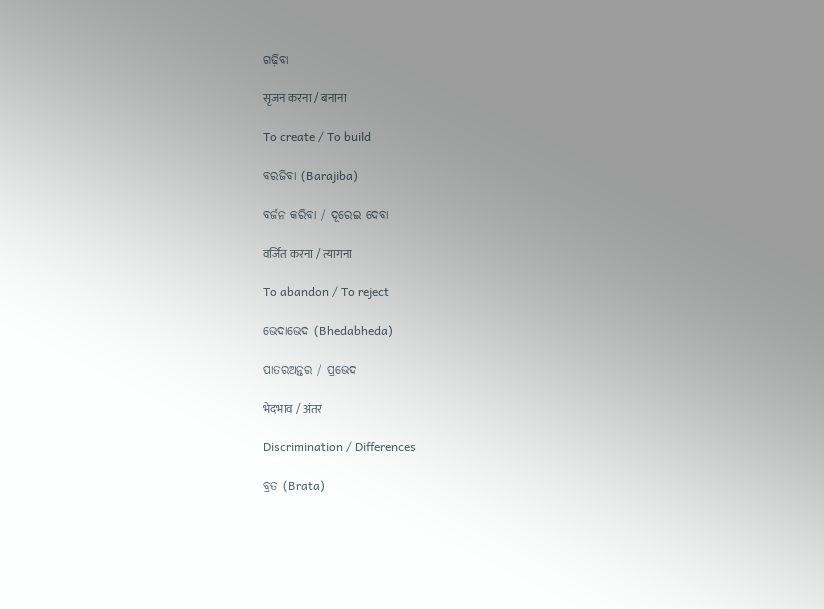ଗଢ଼ିବା

सृजन करना / बनाना

To create / To build

ବରଜିବା (Barajiba)

ବର୍ଜନ କରିବା / ଦୂରେଇ ଦେବା

वर्जित करना / त्यागना

To abandon / To reject

ଭେଦାଭେଦ (Bhedabheda)

ପାତରଅନ୍ତର / ପ୍ରଭେଦ

भेदभाव / अंतर

Discrimination / Differences

ବ୍ରତ (Brata)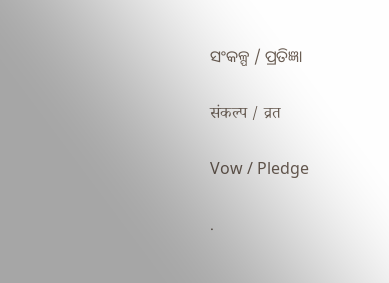ସଂକଳ୍ପ / ପ୍ରତିଜ୍ଞା

संकल्प / व्रत

Vow / Pledge

.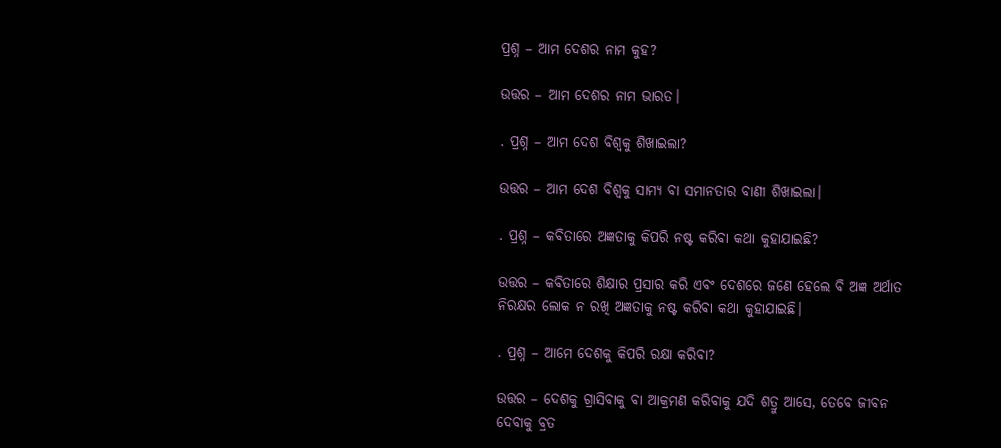ପ୍ରଶ୍ନ – ଆମ ଦେଶର ନାମ କୁହ?

ଉତ୍ତର – ଆମ ଦେଶର ନାମ ଭାରତ।

. ପ୍ରଶ୍ନ – ଆମ ଦେଶ ବିଶ୍ଵକୁ ଶିଖାଇଲା?

ଉତ୍ତର – ଆମ ଦେଶ ବିଶ୍ଵକୁ ସାମ୍ୟ ବା ସମାନତାର ବାଣୀ ଶିଖାଇଲା।

. ପ୍ରଶ୍ନ – କବିତାରେ ଅଜ୍ଞତାକୁ କିପରି ନଷ୍ଟ କରିବା କଥା କୁହାଯାଇଛି?

ଉତ୍ତର – କବିତାରେ ଶିକ୍ଷାର ପ୍ରସାର କରି ଏବଂ ଦେଶରେ ଜଣେ ହେଲେ ବି ଅଜ୍ଞ ଅର୍ଥାତ ନିରକ୍ଷର ଲୋକ ନ ରଖି ଅଜ୍ଞତାକୁ ନଷ୍ଟ କରିବା କଥା କୁହାଯାଇଛି।

. ପ୍ରଶ୍ନ – ଆମେ ଦେଶକୁ କିପରି ରକ୍ଷା କରିବା?

ଉତ୍ତର – ଦେଶକୁ ଗ୍ରାସିବାକୁ ବା ଆକ୍ରମଣ କରିବାକୁ ଯଦି ଶତ୍ରୁ ଆସେ, ତେବେ ଜୀବନ ଦେବାକୁ ବ୍ରତ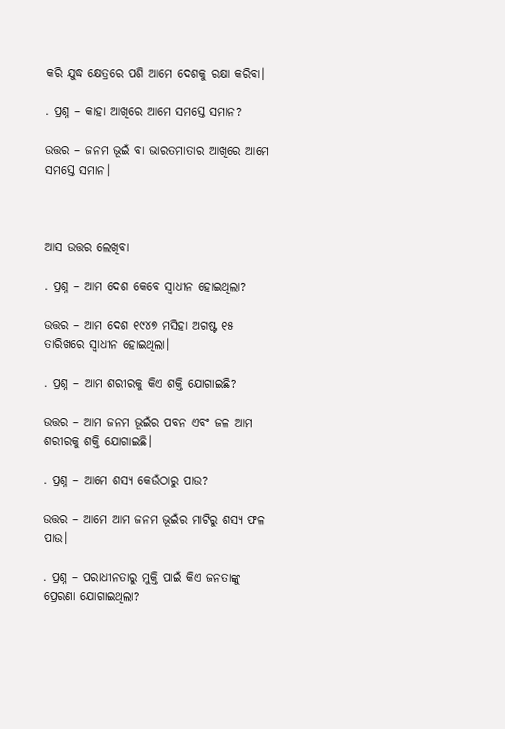କରି ଯୁଦ୍ଧ କ୍ଷେତ୍ରରେ ପଶି ଆମେ ଦେଶକୁ ରକ୍ଷା କରିବା।

. ପ୍ରଶ୍ନ – କାହା ଆଖିରେ ଆମେ ସମସ୍ତେ ସମାନ?

ଉତ୍ତର – ଜନମ ଭୂଇଁ ବା ଭାରତମାତାର ଆଖିରେ ଆମେ ସମସ୍ତେ ସମାନ।



ଆସ ଉତ୍ତର ଲେଖିବା

. ପ୍ରଶ୍ନ – ଆମ ଦେଶ କେବେ ସ୍ଵାଧୀନ ହୋଇଥିଲା?

ଉତ୍ତର – ଆମ ଦେଶ ୧୯୪୭ ମସିହା ଅଗଷ୍ଟ ୧୫ ତାରିଖରେ ସ୍ଵାଧୀନ ହୋଇଥିଲା।

. ପ୍ରଶ୍ନ – ଆମ ଶରୀରକୁ କିଏ ଶକ୍ତି ଯୋଗାଇଛି?

ଉତ୍ତର – ଆମ ଜନମ ଭୂଇଁର ପବନ ଏବଂ ଜଳ ଆମ ଶରୀରକୁ ଶକ୍ତି ଯୋଗାଇଛି।

. ପ୍ରଶ୍ନ – ଆମେ ଶସ୍ୟ କେଉଁଠାରୁ ପାଉ?

ଉତ୍ତର – ଆମେ ଆମ ଜନମ ଭୂଇଁର ମାଟିରୁ ଶସ୍ୟ ଫଳ ପାଉ।

. ପ୍ରଶ୍ନ – ପରାଧୀନତାରୁ ମୁକ୍ତି ପାଇଁ କିଏ ଜନତାଙ୍କୁ ପ୍ରେରଣା ଯୋଗାଇଥିଲା?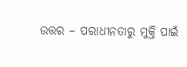ଉତ୍ତର – ପରାଧୀନତାରୁ ମୁକ୍ତି ପାଇଁ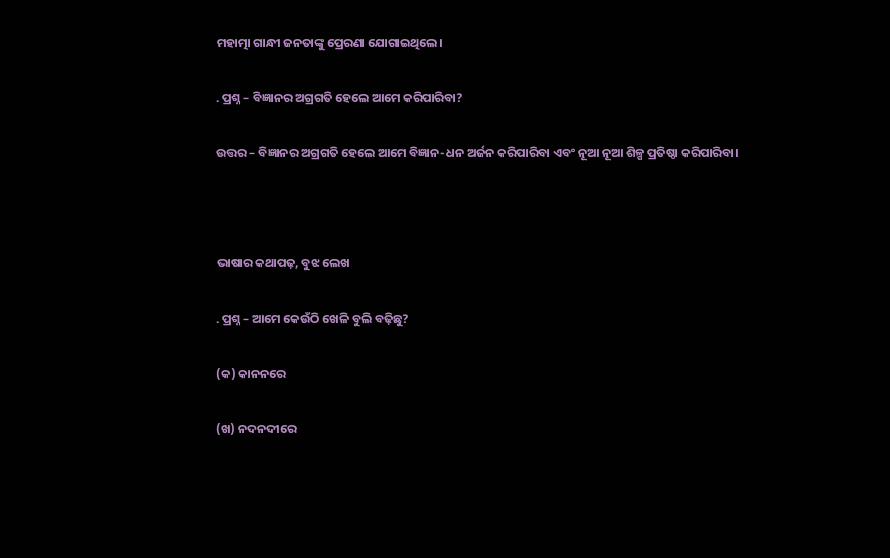ମହାତ୍ମା ଗାନ୍ଧୀ ଜନତାଙ୍କୁ ପ୍ରେରଣା ଯୋଗାଇଥିଲେ।

. ପ୍ରଶ୍ନ – ବିଜ୍ଞାନର ଅଗ୍ରଗତି ହେଲେ ଆମେ କରିପାରିବା?

ଉତ୍ତର – ବିଜ୍ଞାନର ଅଗ୍ରଗତି ହେଲେ ଆମେ ବିଜ୍ଞାନ-ଧନ ଅର୍ଜନ କରିପାରିବା ଏବଂ ନୂଆ ନୂଆ ଶିଳ୍ପ ପ୍ରତିଷ୍ଠା କରିପାରିବା।



ଭାଷାର କଥାପଢ଼, ବୁଝ ଲେଖ

. ପ୍ରଶ୍ନ – ଆମେ କେଉଁଠି ଖେଳି ବୁଲି ବଢ଼ିଛୁ?

(କ) କାନନରେ

(ଖ) ନଦନଦୀରେ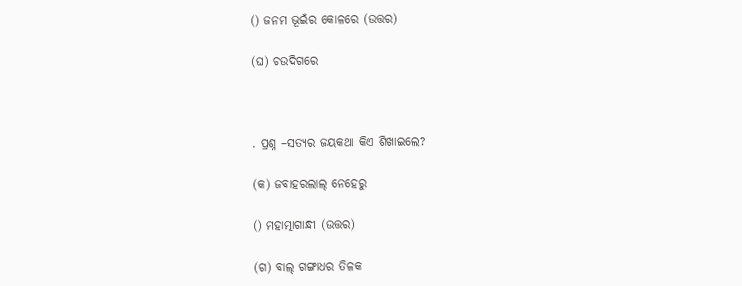() ଜନମ ଭୂଇଁର କୋଳରେ (ଉତ୍ତର)

(ଘ) ଚଉଦିଗରେ



. ପ୍ରଶ୍ନ –ସତ୍ୟର ଜୟକଥା କିଏ ଶିଖାଇଲେ?

(କ) ଜବାହରଲାଲ୍ ନେହେରୁ

() ମହାତ୍ମାଗାନ୍ଧୀ (ଉତ୍ତର)

(ଗ) ବାଲ୍ ଗଙ୍ଗାଧର ତିଳକ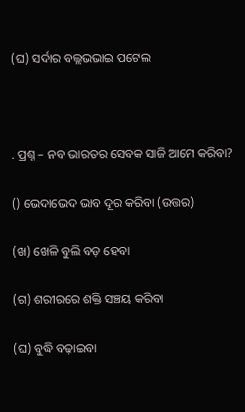(ଘ) ସର୍ଦାର ବଲ୍ଲଭଭାଇ ପଟେଲ



. ପ୍ରଶ୍ନ – ନବ ଭାରତର ସେବକ ସାଜି ଆମେ କରିବା?

() ଭେଦାଭେଦ ଭାବ ଦୂର କରିବା (ଉତ୍ତର)

(ଖ) ଖେଳି ବୁଲି ବଡ଼ ହେବା

(ଗ) ଶରୀରରେ ଶକ୍ତି ସଞ୍ଚୟ କରିବା

(ଘ) ବୁଦ୍ଧି ବଢ଼ାଇବା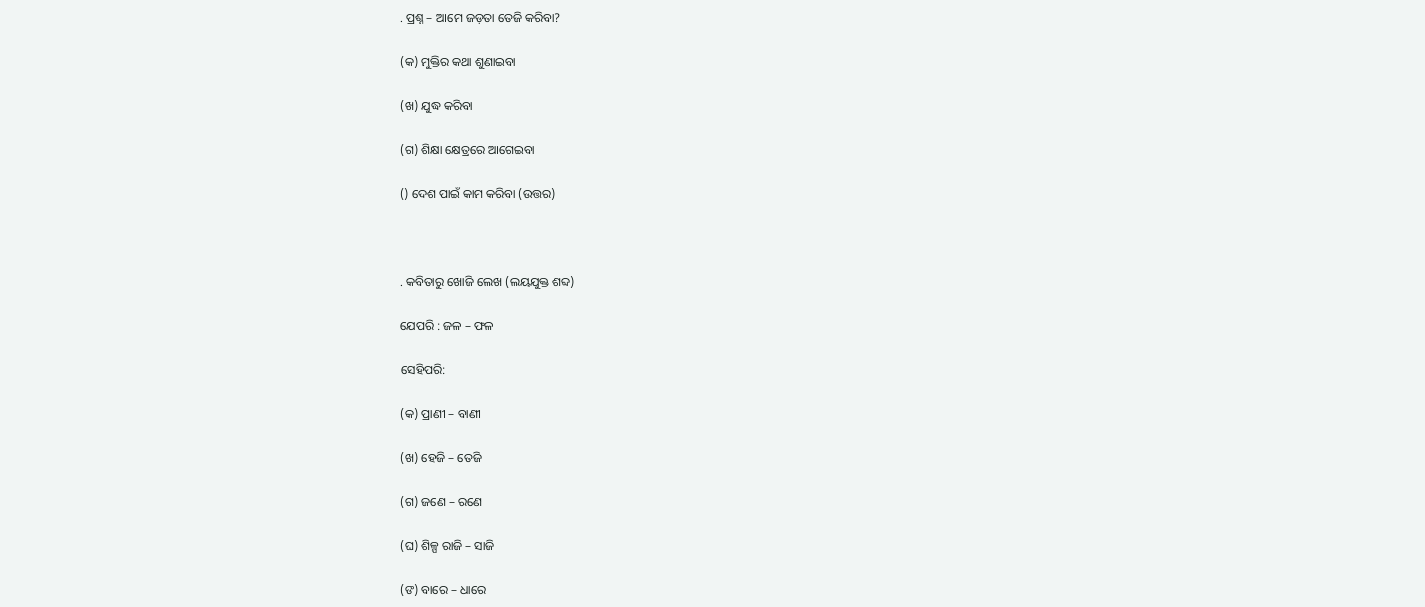. ପ୍ରଶ୍ନ – ଆମେ ଜଡ଼ତା ତେଜି କରିବା?

(କ) ମୁକ୍ତିର କଥା ଶୁଣାଇବା

(ଖ) ଯୁଦ୍ଧ କରିବା

(ଗ) ଶିକ୍ଷା କ୍ଷେତ୍ରରେ ଆଗେଇବା

() ଦେଶ ପାଇଁ କାମ କରିବା (ଉତ୍ତର)



. କବିତାରୁ ଖୋଜି ଲେଖ (ଲୟଯୁକ୍ତ ଶବ୍ଦ)

ଯେପରି : ଜଳ – ଫଳ

ସେହିପରି:

(କ) ପ୍ରାଣୀ – ବାଣୀ

(ଖ) ହେଜି – ତେଜି

(ଗ) ଜଣେ – ରଣେ

(ଘ) ଶିଳ୍ପ ରାଜି – ସାଜି

(ଙ) ବାରେ – ଧାରେ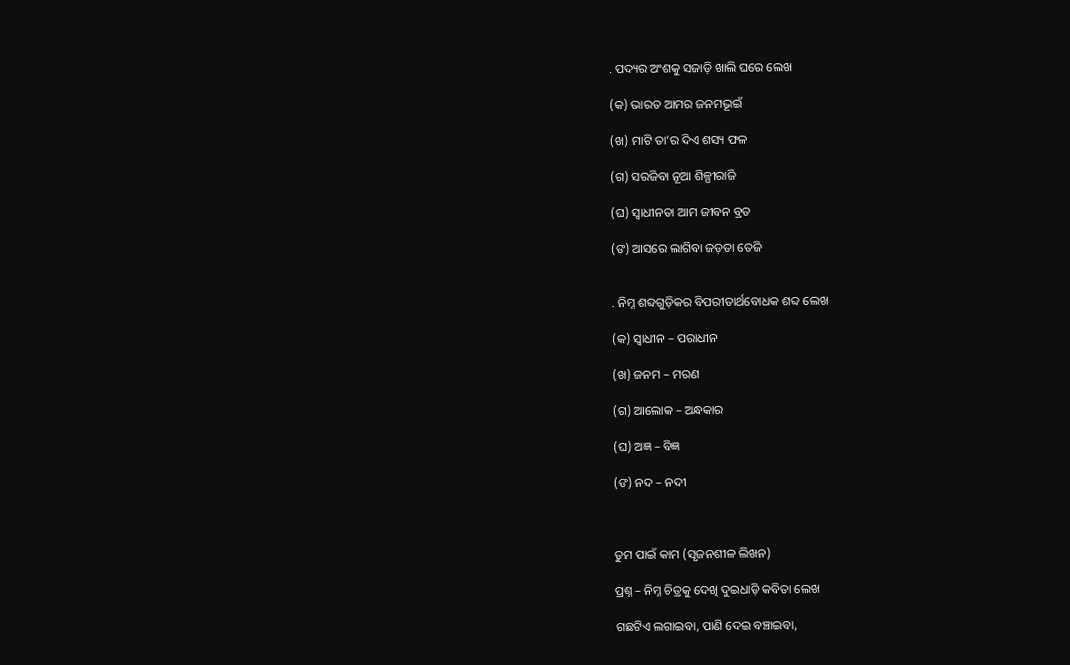. ପଦ୍ୟର ଅଂଶକୁ ସଜାଡ଼ି ଖାଲି ଘରେ ଲେଖ

(କ) ଭାରତ ଆମର ଜନମଭୂଇଁ

(ଖ) ମାଟି ତା’ର ଦିଏ ଶସ୍ୟ ଫଳ

(ଗ) ସରଜିବା ନୂଆ ଶିଳ୍ପୀରାଜି

(ଘ) ସ୍ଵାଧୀନତା ଆମ ଜୀବନ ବ୍ରତ

(ଙ) ଆସରେ ଲାଗିବା ଜଡ଼ତା ତେଜି


. ନିମ୍ନ ଶବ୍ଦଗୁଡ଼ିକର ବିପରୀତାର୍ଥବୋଧକ ଶବ୍ଦ ଲେଖ

(କ) ସ୍ଵାଧୀନ – ପରାଧୀନ

(ଖ) ଜନମ – ମରଣ

(ଗ) ଆଲୋକ – ଅନ୍ଧକାର

(ଘ) ଅଜ୍ଞ – ବିଜ୍ଞ

(ଙ) ନଦ – ନଦୀ



ତୁମ ପାଇଁ କାମ (ସୃଜନଶୀଳ ଲିଖନ)

ପ୍ରଶ୍ନ – ନିମ୍ନ ଚିତ୍ରକୁ ଦେଖି ଦୁଇଧାଡ଼ି କବିତା ଲେଖ

ଗଛଟିଏ ଲଗାଇବା, ପାଣି ଦେଇ ବଞ୍ଚାଇବା,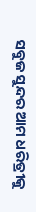ସବୁଜ ସୁନ୍ଦର ଆମ ଧରିତ୍ରୀକୁ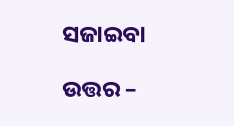ସଜାଇବା

ଉତ୍ତର –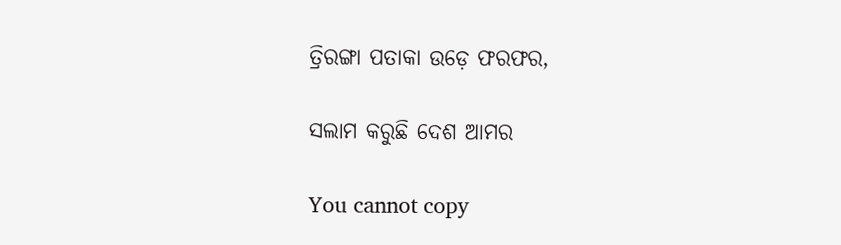ତ୍ରିରଙ୍ଗା ପତାକା ଉଡ଼େ ଫରଫର,

ସଲାମ କରୁଛି ଦେଶ ଆମର

You cannot copy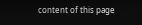content of this page